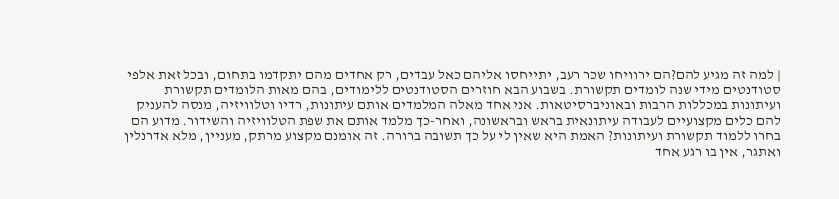| למה זה מגיע להם?הם ירוויחו שכר רעב, יתייחסו אליהם כאל עבדים, רק אחדים מהם יתקדמו בתחום, ובכל זאת אלפי סטודנטים מידי שנה לומדים תקשורת. בשבוע הבא חוזרים הסטודנטים ללימודים, בהם מאות הלומדים תקשורת ועיתונות במכללות הרבות ובאוניברסיטאות. אני אחד מאלה המלמדים אותם עיתונות, רדיו וטלוויזיה, מנסה להעניק להם כלים מקצועיים לעבודה עיתונאית בראש ובראשונה, ואחר-כך מלמד אותם את שפת הטלוויזיה והשידור. מדוע הם בחרו ללמוד תקשורת ועיתונות? האמת היא שאין לי על כך תשובה ברורה. זה אומנם מקצוע מרתק, מעניין, מלא אדרנלין ואתגר, אין בו רגע אחד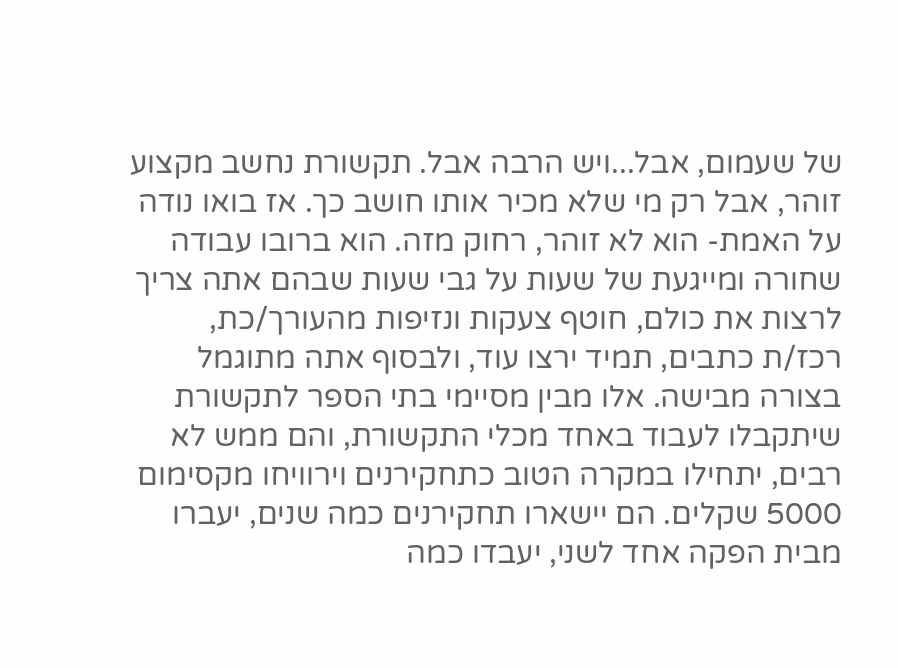של שעמום, אבל...ויש הרבה אבל. תקשורת נחשב מקצוע זוהר, אבל רק מי שלא מכיר אותו חושב כך. אז בואו נודה על האמת- הוא לא זוהר, רחוק מזה. הוא ברובו עבודה שחורה ומייגעת של שעות על גבי שעות שבהם אתה צריך לרצות את כולם, חוטף צעקות ונזיפות מהעורך/כת, רכז/ת כתבים, תמיד ירצו עוד, ולבסוף אתה מתוגמל בצורה מבישה. אלו מבין מסיימי בתי הספר לתקשורת שיתקבלו לעבוד באחד מכלי התקשורת, והם ממש לא רבים, יתחילו במקרה הטוב כתחקירנים וירוויחו מקסימום 5000 שקלים. הם יישארו תחקירנים כמה שנים, יעברו מבית הפקה אחד לשני, יעבדו כמה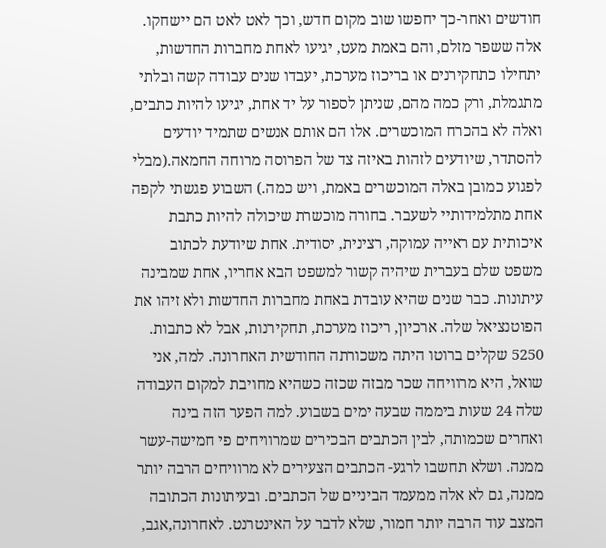חודשים ואחר-כך יחפשו שוב מקום חדש, וכך לאט לאט הם יישחקו. אלה ששפר מזלם, והם באמת מעט, יגיעו לאחת מחברות החדשות, יתחילו כתחקירנים או בריכוז מערכת, יעבדו שנים עבודה קשה ובלתי מתגמלת, ורק כמה מהם, שניתן לספור על יד אחת, יגיעו להיות כתבים, ואלה לא בהכרח המוכשרים. אלו הם אותם אנשים שתמיד יודעים להסתדר, שיודעים לזהות באיזה צד של הפרוסה מרוחה החמאה.(מבלי לפגוע כמובן באלה המוכשרים באמת, ויש כמה.) השבוע פגשתי לקפה אחת מתלמידותיי לשעבר. בחורה מוכשרת שיכולה להיות כתבת איכותית עם ראייה עמוקה, רצינית, יסודית. אחת שיודעת לכתוב משפט שלם בעברית שיהיה קשור למשפט הבא אחריו, אחת שמבינה עיתונות. כבר שנים שהיא עובדת באחת מחברות החדשות ולא זיהו את הפוטנציאל שלה. ארכיון, ריכוז מערכת, תחקירנות, אבל לא כתבות. 5250 שקלים ברוטו היתה משכורתה החודשית האחרונה. למה, אני שואל, היא מרוויחה שכר מבזה שכזה כשהיא מחויבת למקום העבודה שלה 24 שעות ביממה שבעה ימים בשבוע. למה הפער הזה בינה ואחרים שכמותה, לבין הכתבים הבכירים שמרוויחים פי חמישה-עשר ממנה. ושלא תחשבו לרגע- הכתבים הצעירים לא מרוויחים הרבה יותר ממנה, גם לא אלה ממעמד הביניים של הכתבים. ובעיתונות הכתובה המצב עוד הרבה יותר חמור, שלא לדבר על האינטרנט. לאחרונה,אגב,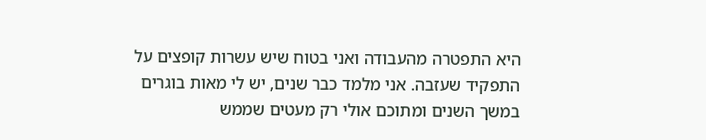היא התפטרה מהעבודה ואני בטוח שיש עשרות קופצים על התפקיד שעזבה. אני מלמד כבר שנים, יש לי מאות בוגרים במשך השנים ומתוכם אולי רק מעטים שממש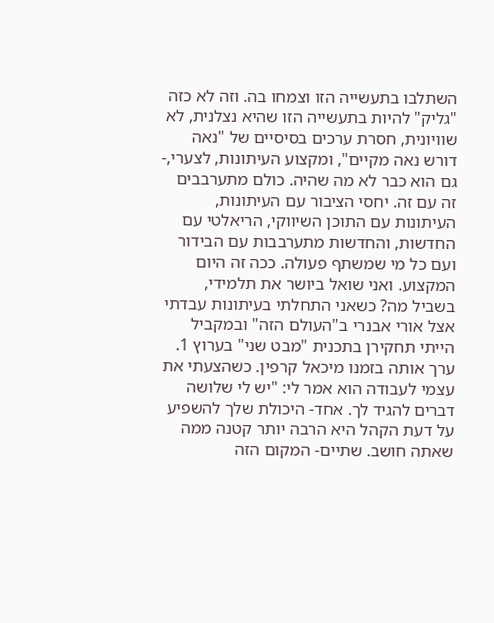השתלבו בתעשייה הזו וצמחו בה. וזה לא כזה "גליק" להיות בתעשייה הזו שהיא נצלנית, לא שוויונית, חסרת ערכים בסיסיים של "נאה דורש נאה מקיים", ומקצוע העיתונות, לצערי,- גם הוא כבר לא מה שהיה. כולם מתערבבים זה עם זה. יחסי הציבור עם העיתונות, העיתונות עם התוכן השיווקי, הריאלטי עם החדשות, והחדשות מתערבבות עם הבידור ועם כל מי שמשתף פעולה. ככה זה היום המקצוע. ואני שואל ביושר את תלמידי, בשביל מה? כשאני התחלתי בעיתונות עבדתי אצל אורי אבנרי ב"העולם הזה" ובמקביל הייתי תחקירן בתכנית "מבט שני" בערוץ 1. ערך אותה בזמנו מיכאל קרפין. כשהצעתי את עצמי לעבודה הוא אמר לי: "יש לי שלושה דברים להגיד לך. אחד- היכולת שלך להשפיע על דעת הקהל היא הרבה יותר קטנה ממה שאתה חושב. שתיים- המקום הזה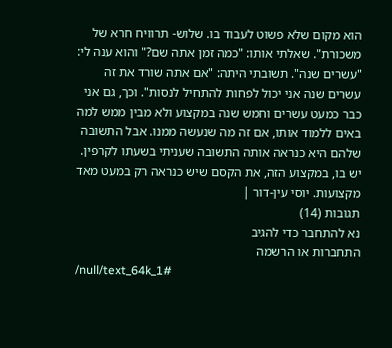הוא מקום שלא פשוט לעבוד בו. שלוש- תרוויח חרא של משכורת". שאלתי אותו: "כמה זמן אתה שם?" והוא ענה לי: "עשרים שנה". תשובתי היתה: "אם אתה שורד את זה עשרים שנה אני יכול לפחות להתחיל לנסות". וכך, גם אני כבר כמעט עשרים וחמש שנה במקצוע ולא מבין ממש למה באים ללמוד אותו, אם זה מה שנעשה ממנו. אבל התשובה שלהם היא כנראה אותה התשובה שעניתי בשעתו לקרפין. יש בו, במקצוע הזה, את הקסם שיש כנראה רק במעט מאד מקצועות. יוסי עין-דור |
תגובות (14)
נא להתחבר כדי להגיב
התחברות או הרשמה
/null/text_64k_1#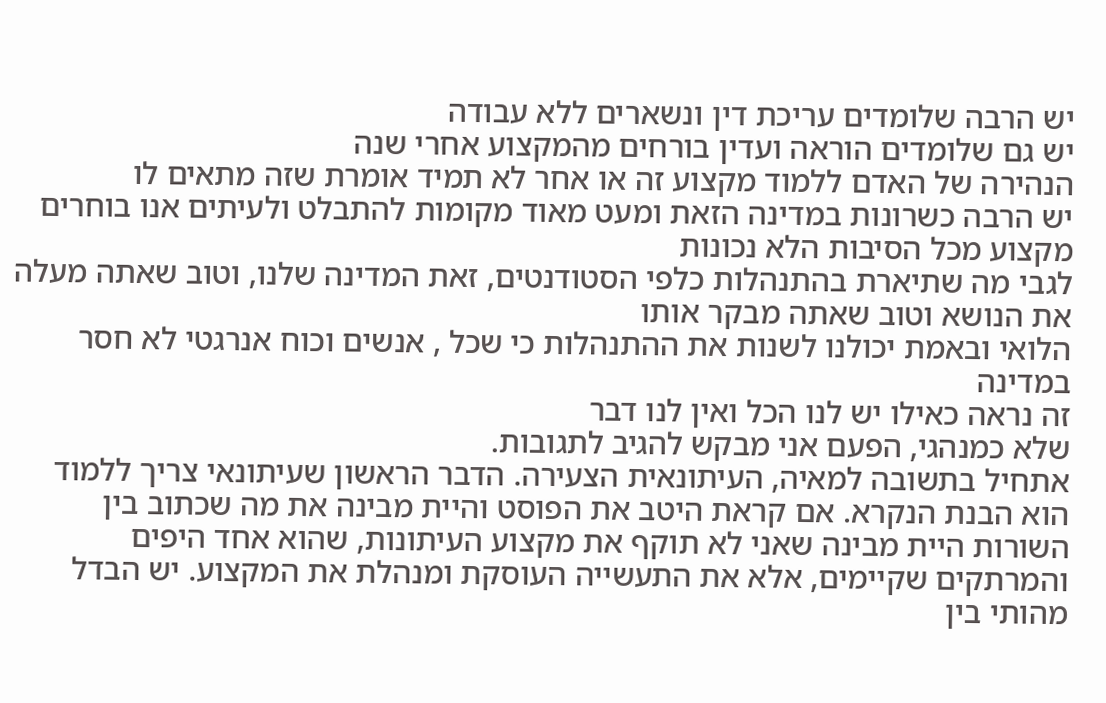יש הרבה שלומדים עריכת דין ונשארים ללא עבודה
יש גם שלומדים הוראה ועדין בורחים מהמקצוע אחרי שנה
הנהירה של האדם ללמוד מקצוע זה או אחר לא תמיד אומרת שזה מתאים לו
יש הרבה כשרונות במדינה הזאת ומעט מאוד מקומות להתבלט ולעיתים אנו בוחרים מקצוע מכל הסיבות הלא נכונות
לגבי מה שתיארת בהתנהלות כלפי הסטודנטים, זאת המדינה שלנו, וטוב שאתה מעלה את הנושא וטוב שאתה מבקר אותו
הלואי ובאמת יכולנו לשנות את ההתנהלות כי שכל , אנשים וכוח אנרגטי לא חסר במדינה
זה נראה כאילו יש לנו הכל ואין לנו דבר
שלא כמנהגי, הפעם אני מבקש להגיב לתגובות.
אתחיל בתשובה למאיה, העיתונאית הצעירה. הדבר הראשון שעיתונאי צריך ללמוד הוא הבנת הנקרא. אם קראת היטב את הפוסט והיית מבינה את מה שכתוב בין השורות היית מבינה שאני לא תוקף את מקצוע העיתונות, שהוא אחד היפים והמרתקים שקיימים, אלא את התעשייה העוסקת ומנהלת את המקצוע. יש הבדל מהותי בין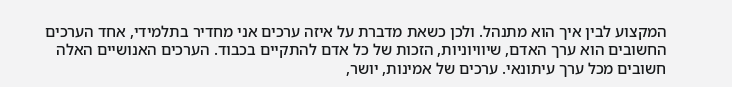המקצוע לבין איך הוא מתנהל. ולכן כשאת מדברת על איזה ערכים אני מחדיר בתלמידי, אחד הערכים החשובים הוא ערך האדם, שיוויוניות, הזכות של כל אדם להתקיים בכבוד. הערכים האנושיים האלה חשובים מכל ערך עיתונאי. ערכים של אמינות, יושר,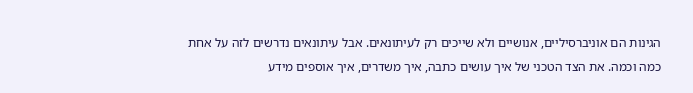הגינות הם אוניברסיליים, אנושיים ולא שייכים רק לעיתונאים. אבל עיתונאים נדרשים לזה על אחת כמה וכמה. את הצד הטכני של איך עושים כתבה, איך משדרים, איך אוספים מידע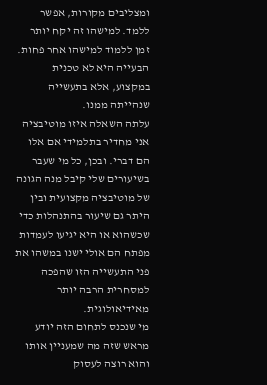ומצליבים מקורות, אפשר ללמד. למישהו זה יקח יותר זמן ללמוד למישהו אחר פחות. הבעייה היא לא טכנית במקצוע, אלא בתעשייה שנהייתה ממנו.
עלתה השאלה איזו מוטיבציה אני מחדיר בתלמידי אם אלו הם דברי. ובכן, כל מי שעבר בשיעורים שלי קיבל מנה הגונה של מוטיבציה מקצועית ובין היתר גם שיעור בהתנהלות כדי שכשהוא או היא יגיעו לעמדות מפתח הם אולי ישנו במשהו את פני התעשייה הזו שהפכה למסחרית הרבה יותר מאידיאולוגית.
מי שנכנס לתחום הזה יודע מראש שזה מה שמעניין אותו והוא רוצה לעסוק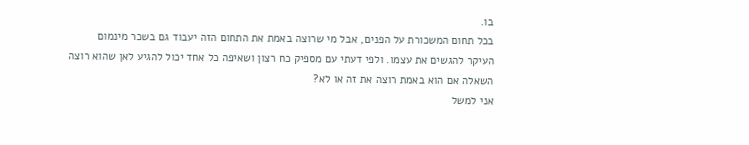בו.
בכל תחום המשכורת על הפנים, אבל מי שרוצה באמת את התחום הזה יעבוד גם בשכר מינמום
העיקר להגשים את עצמו. ולפי דעתי עם מספיק כח רצון ושאיפה כל אחד יכול להגיע לאן שהוא רוצה
השאלה אם הוא באמת רוצה את זה או לא?
אני למשל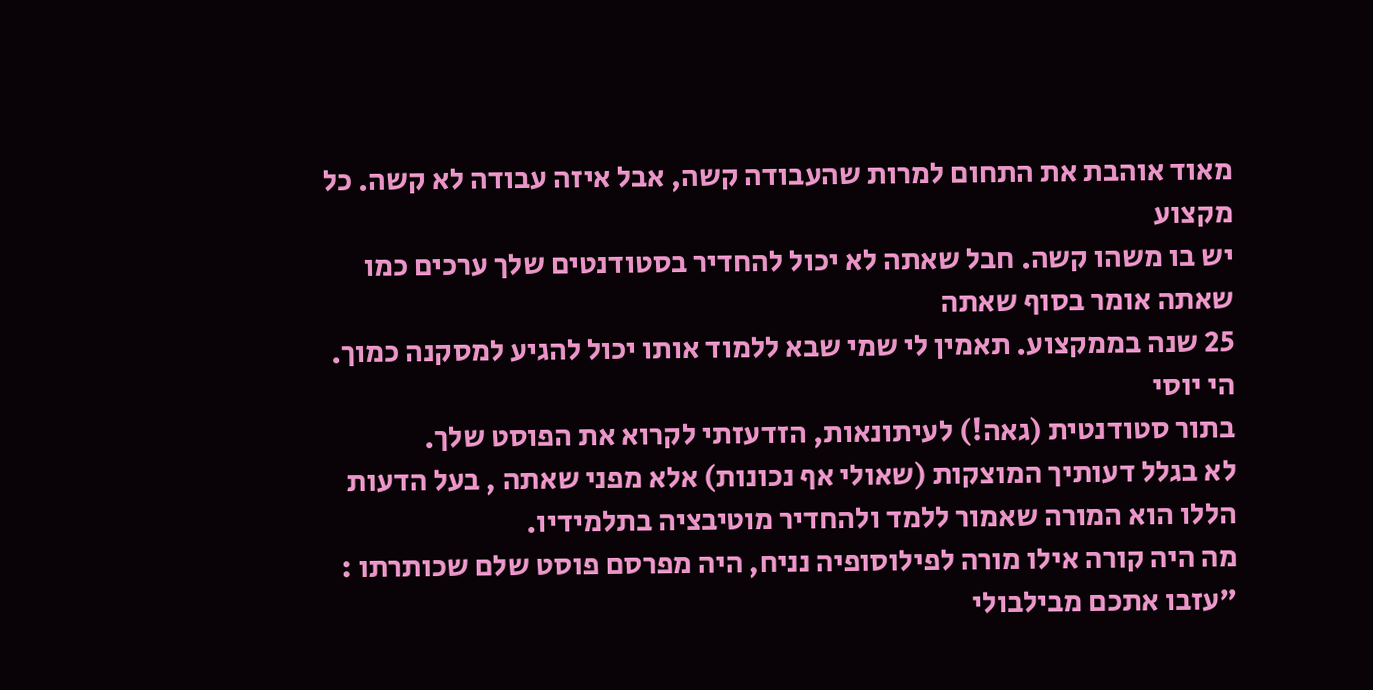מאוד אוהבת את התחום למרות שהעבודה קשה, אבל איזה עבודה לא קשה. כל מקצוע
יש בו משהו קשה. חבל שאתה לא יכול להחדיר בסטודנטים שלך ערכים כמו שאתה אומר בסוף שאתה
25 שנה בממקצוע. תאמין לי שמי שבא ללמוד אותו יכול להגיע למסקנה כמוך.
הי יוסי
בתור סטודנטית (גאה!) לעיתונאות, הזדעזתי לקרוא את הפוסט שלך.
לא בגלל דעותיך המוצקות (שאולי אף נכונות) אלא מפני שאתה , בעל הדעות הללו הוא המורה שאמור ללמד ולהחדיר מוטיבציה בתלמידיו.
מה היה קורה אילו מורה לפילוסופיה נניח, היה מפרסם פוסט שלם שכותרתו : "עזבו אתכם מבילבולי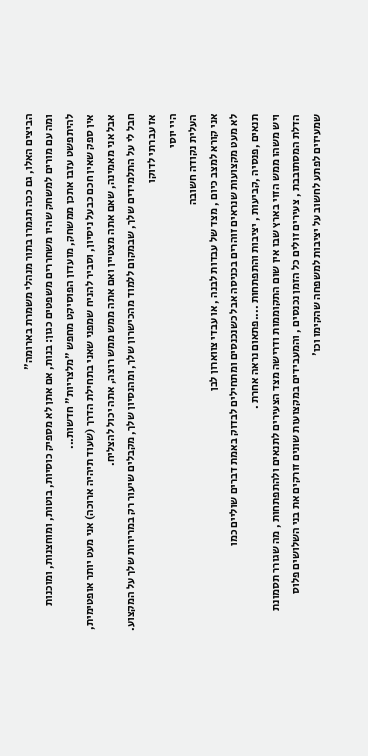הביצים האלו, גם ככה תגמרו בתור מנהלי משמרת בארומה"
ומה עם מורים למשחק שהיו משחררים משפטים כגון: בנות, אם אתן לא מספיק כוסיות, בוטות, ומוחצנות, ומוכנות להיתפשט עזבו אתכן ממשחק, מועדון הפוסיקט מחפש "מלצריות" חדשות...
אין ספק שאין חכם כבעל ניסיון, וסביר להניח שמפני שאני בתחילת הדרך (שעוד תיהיה ארוכה) אני מעט יותר אופטימית, אבל אני מאמינה, שאם אתה מצטיין ואם אתה ממש ממש רוצה, אתה יכול להצליח.
חבל לי על התלמידים שלך, שבמקום ללמוד מהכישרון שלך, ומהנסיון שלך, מקבלים שיעור רק במרירות שלך על המקצוע.
אז עברתי לדוקו
היי יוסי
העלית נקודה חשובה
אני קורא למצב כיום , מצד של עבדות לבנה , או עבדי צווארון לבן
לא מעט מקצועות שנראים זוהרים בכניסה אבל כשנכנסים ומתחילים לבדוק באמת דברים שוליים כמו
תנאים ,פנסיה ,קביעות , יציבות והתפתחות ....פתאום נראה אחרת .
ויש משהו ממש הזוי בארץ שבו אין שום התקוממות ודרישה מצד הצעירים לתנאים ולהתפתחות , מה שגורר תסמונת
הדלת המסתובבת , צעירים זולים כל הזמן נכנסים , והמעבידים במקצועות שונים זורקים את בני השלושים פלוס
שמעיזים לפתע לחשוב על יציבות למשפחה שהקימו וכו'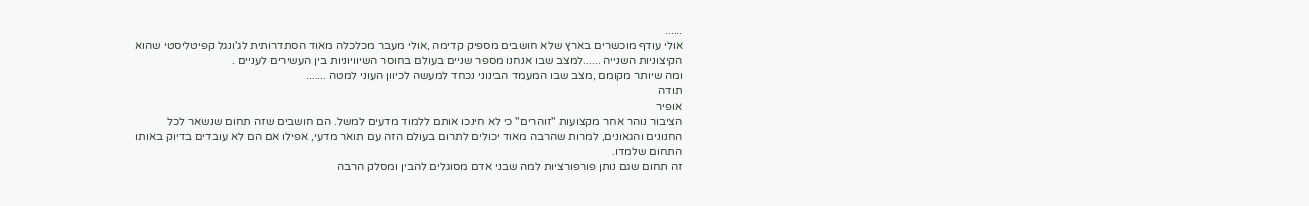......
אולי עודף מוכשרים בארץ שלא חושבים מספיק קדימה ,אולי מעבר מכלכלה מאוד הסתדרותית לג'ונגל קפיטליסטי שהוא הקיצוניות השנייה ......למצב שבו אנחנו מספר שניים בעולם בחוסר השיוויוניות בין העשירים לעניים .
ומה שיותר מקומם ,מצב שבו המעמד הבינוני נכחד למעשה לכיוון העוני למטה .......
תודה
אופיר
הציבור נוהר אחר מקצועות "זוהרים" כי לא חינכו אותם ללמוד מדעים למשל. הם חושבים שזה תחום שנשאר לכל החנונים והגאונים, למרות שהרבה מאוד יכולים לתרום בעולם הזה עם תואר מדעי, אפילו אם הם לא עובדים בדיוק באותו התחום שלמדו.
זה תחום שגם נותן פורפורציות למה שבני אדם מסוגלים להבין ומסלק הרבה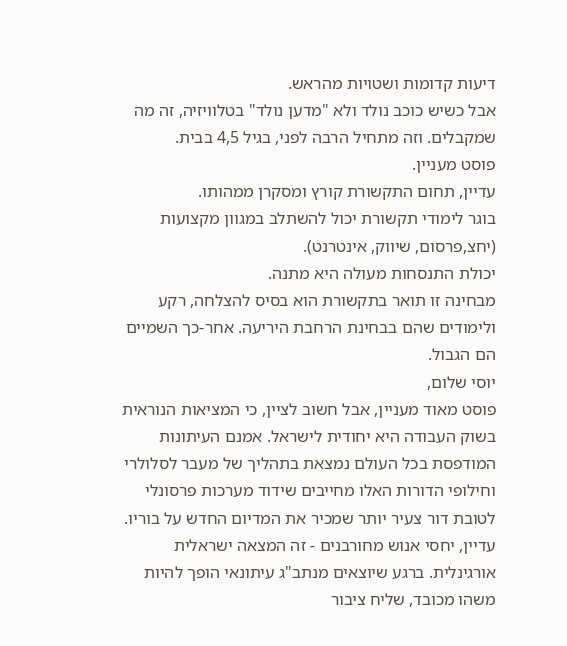דיעות קדומות ושטויות מהראש.
אבל כשיש כוכב נולד ולא "מדען נולד" בטלוויזיה, זה מה שמקבלים. וזה מתחיל הרבה לפני, בגיל 4,5 בבית.
פוסט מעניין.
עדיין, תחום התקשורת קורץ ומסקרן ממהותו.
בוגר לימודי תקשורת יכול להשתלב במגוון מקצועות (יחצ,פרסום, שיווק, אינטרנט).
יכולת התנסחות מעולה היא מתנה.
מבחינה זו תואר בתקשורת הוא בסיס להצלחה, רקע ולימודים שהם בבחינת הרחבת היריעה. אחר-כך השמיים הם הגבול.
יוסי שלום,
פוסט מאוד מעניין, אבל חשוב לציין, כי המציאות הנוראית בשוק העבודה היא יחודית לישראל. אמנם העיתונות המודפסת בכל העולם נמצאת בתהליך של מעבר לסלולרי וחילופי הדורות האלו מחייבים שידוד מערכות פרסונלי לטובת דור צעיר יותר שמכיר את המדיום החדש על בוריו. עדיין, יחסי אנוש מחורבנים - זה המצאה ישראלית אורגינלית. ברגע שיוצאים מנתב"ג עיתונאי הופך להיות משהו מכובד, שליח ציבור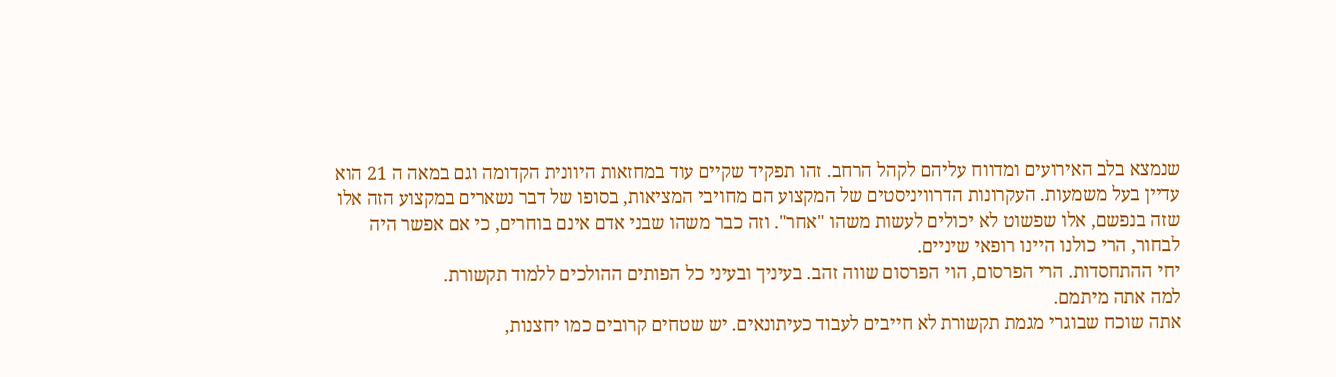שנמצא בלב האירועים ומדווח עליהם לקהל הרחב. זהו תפקיד שקיים עוד במחזאות היוונית הקדומה וגם במאה ה 21 הוא עדיין בעל משמעות. העקרונות הדרוויניסטים של המקצוע הם מחויבי המציאות, בסופו של דבר נשארים במקצוע הזה אלו שזה בנפשם, אלו שפשוט לא יכולים לעשות משהו "אחר". וזה כבר משהו שבני אדם אינם בוחרים, כי אם אפשר היה לבחור, הרי כולנו היינו רופאי שיניים.
יחי ההתחסדות. הרי הפרסום, הוי הפרסום שווה זהב. בעיניך ובעיני כל הפותים ההולכים ללמוד תקשורת.
למה אתה מיתמם.
אתה שוכח שבוגרי מגמת תקשורת לא חייבים לעבוד כעיתונאים. יש שטחים קרובים כמו יחצנות,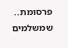פרסומת.. שמשלמים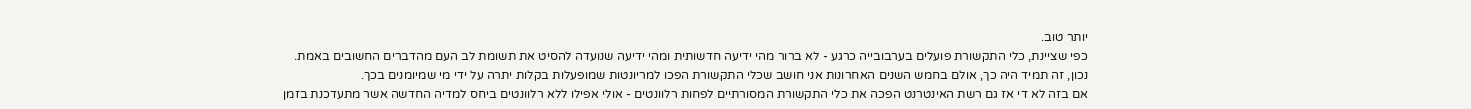יותר טוב.
כפי שציינת, כלי התקשורת פועלים בערבובייה כרגע - לא ברור מהי ידיעה חדשותית ומהי ידיעה שנועדה להסיט את תשומת לב העם מהדברים החשובים באמת.
נכון, זה תמיד היה כך, אולם בחמש השנים האחרונות אני חושב שכלי התקשורת הפכו למריונטות שמופעלות בקלות יתרה על ידי מי שמיומנים בכך.
אם בזה לא די אז גם רשת האינטרנט הפכה את כלי התקשורת המסורתיים לפחות רלוונטים - אולי אפילו ללא רלוונטים ביחס למדיה החדשה אשר מתעדכנת בזמן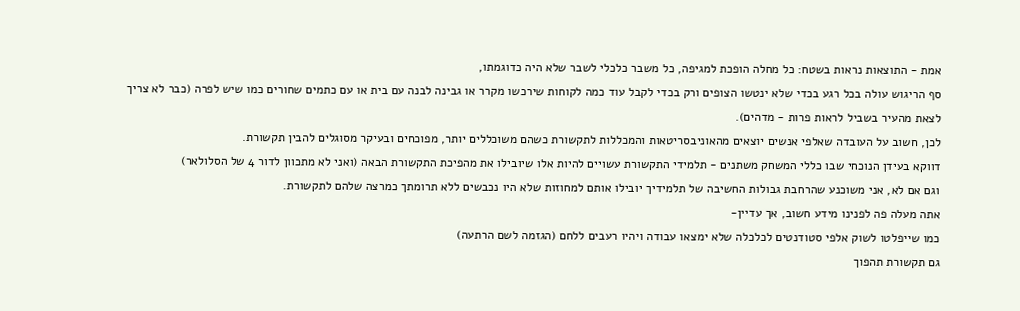אמת - התוצאות נראות בשטח: כל מחלה הופכת למגיפה, כל משבר כלכלי לשבר שלא היה כדוגמתו,
סף הריגוש עולה בכל רגע בכדי שלא ינטשו הצופים ורק בכדי לקבל עוד כמה לקוחות שירכשו מקרר או גבינה לבנה עם בית או עם כתמים שחורים כמו שיש לפרה (כבר לא צריך לצאת מהעיר בשביל לראות פרות - מדהים).
לכן, חשוב על העובדה שאלפי אנשים יוצאים מהאוניבסריטאות והמכללות לתקשורת כשהם משוכללים יותר, מפוכחים ובעיקר מסוגלים להבין תקשורת.
דווקא בעידן הנוכחי שבו כללי המשחק משתנים - תלמידי התקשורת עשויים להיות אלו שיובילו את מהפיכת התקשורת הבאה (ואני לא מתכוון לדור 4 של הסלולאר)
וגם אם לא, אני משוכנע שהרחבת גבולות החשיבה של תלמידיך יובילו אותם למחוזות שלא היו נכבשים ללא תרומתך כמרצה שלהם לתקשורת.
אתה מעלה פה לפנינו מידע חשוב, אך עדיין-
כמו שייפלטו לשוק אלפי סטודנטים לכלכלה שלא ימצאו עבודה ויהיו רעבים ללחם (הגזמה לשם הרתעה)
גם תקשורת תהפוך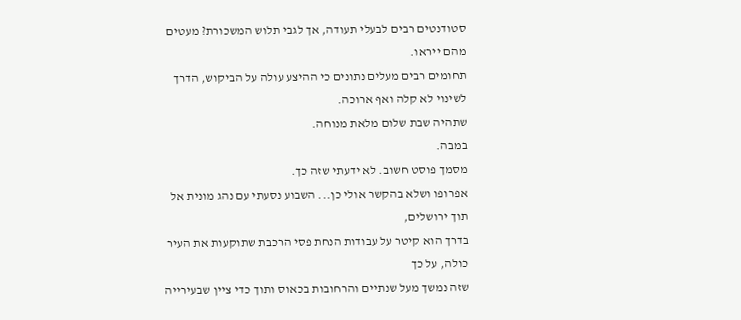סטודנטים רבים לבעלי תעודה, אך לגבי תלוש המשכורת? מעטים מהם ייראו.
תחומים רבים מעלים נתונים כי ההיצע עולה על הביקוש, הדרך לשינוי לא קלה ואף ארוכה.
שתהיה שבת שלום מלאת מנוחה.
במבה.
מסמך פוסט חשוב. לא ידעתי שזה כך.
אפרופו ושלא בהקשר אולי כן... השבוע נסעתי עם נהג מונית אל תוך ירושלים,
בדרך הוא קיטר על עבודות הנחת פסי הרכבת שתוקעות את העיר כולה, על כך
שזה נמשך מעל שנתיים והרחובות בכאוס ותוך כדי ציין שבעירייה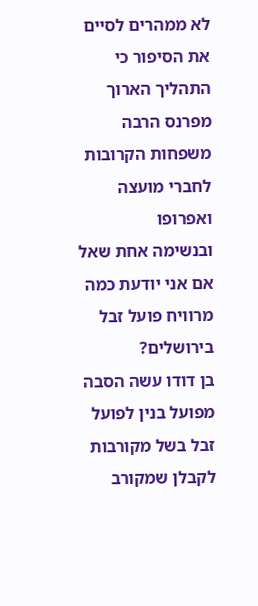לא ממהרים לסיים
את הסיפור כי התהליך הארוך מפרנס הרבה משפחות הקרובות לחברי מועצה ואפרופו
ובנשימה אחת שאל אם אני יודעת כמה מרוויח פועל זבל בירושלים?
בן דודו עשה הסבה מפועל בנין לפועל זבל בשל מקורבות לקבלן שמקורב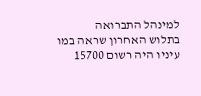למינהל התברואה
בתלוש האחרון שראה במו עיניו היה רשום 15700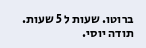ברוטו. שעות ל 5 שעות.
תודה יוסי.